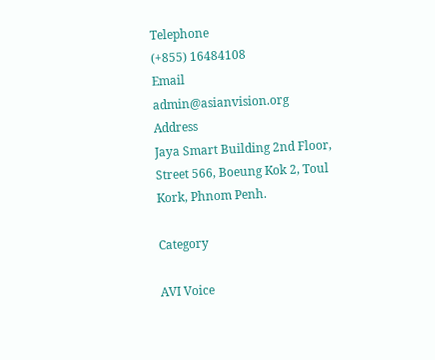Telephone
(+855) 16484108
Email
admin@asianvision.org
Address
Jaya Smart Building 2nd Floor, Street 566, Boeung Kok 2, Toul Kork, Phnom Penh.

Category

AVI Voice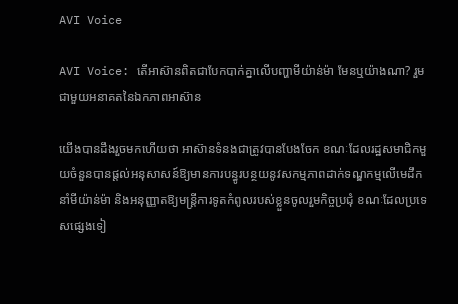AVI Voice

AVI Voice: តើអាស៊ានពិតជាបែកបាក់គ្នាលើបញ្ហាមីយ៉ាន់ម៉ា មែនឬយ៉ាងណា? រួមជាមួយអនាគតនៃឯកភាពអាស៊ាន

យើងបានដឹងរួចមកហើយថា អាស៊ានទំនងជាត្រូវបានបែងចែក ខណៈដែលរដ្ឋសមាជិកមួយចំនួនបានផ្តល់អនុសាសន៍ឱ្យមានការបន្ធូរបន្ថយនូវសកម្មភាពដាក់ទណ្ឌកម្មលើមេដឹកនាំមីយ៉ាន់ម៉ា និងអនុញ្ញាតឱ្យមន្ត្រីការទូតកំពូលរបស់ខ្លួនចូលរួមកិច្ចប្រជុំ ខណៈដែលប្រទេសផ្សេងទៀ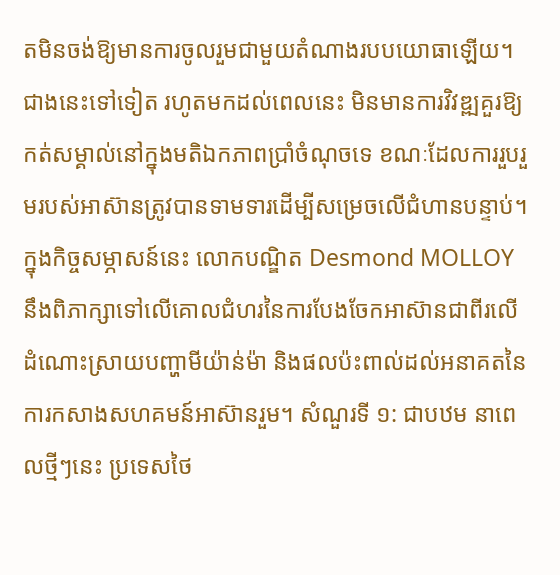តមិនចង់ឱ្យមានការចូលរួមជាមួយតំណាងរបបយោធាឡើយ។ ជាងនេះទៅទៀត រហូតមកដល់ពេលនេះ មិនមានការវិវឌ្ឍគួរឱ្យកត់សម្គាល់នៅក្នុងមតិឯកភាពប្រាំចំណុចទេ ខណៈដែលការរួបរួមរបស់អាស៊ានត្រូវបានទាមទារដើម្បីសម្រេចលើជំហានបន្ទាប់។ ក្នុងកិច្ចសម្ភាសន៍នេះ លោកបណ្ឌិត Desmond MOLLOY នឹងពិភាក្សាទៅលើគោលជំហរនៃការបែងចែកអាស៊ានជាពីរលើដំណោះស្រាយបញ្ហាមីយ៉ាន់ម៉ា និងផលប៉ះពាល់ដល់អនាគតនៃការកសាងសហគមន៍អាស៊ានរួម។ សំណួរទី ១: ជាបឋម នាពេលថ្មីៗនេះ ប្រទេសថៃ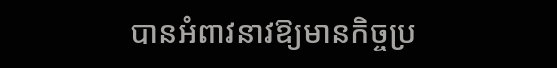បានអំពាវនាវឱ្យមានកិច្ចប្រ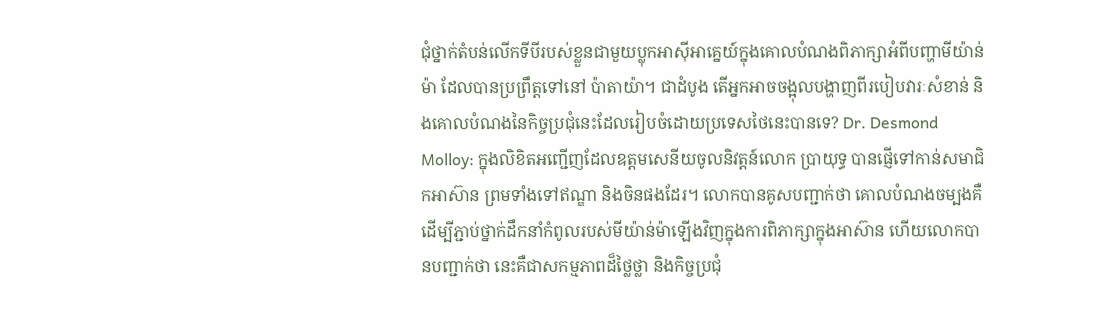ជុំថ្នាក់តំបន់លើកទីបីរបស់ខ្លួនជាមួយប្លុកអាស៊ីអាគ្នេយ៍ក្នុងគោលបំណងពិភាក្សាអំពីបញ្ហាមីយ៉ាន់ម៉ា ដែលបានប្រព្រឹត្តទៅនៅ ប៉ាតាយ៉ា។ ជាដំបូង តើអ្នកអាចចង្អុលបង្ហាញពីរបៀបវារៈសំខាន់ និងគោលបំណងនៃកិច្ចប្រជុំនេះដែលរៀបចំដោយប្រទេសថៃនេះបានទេ? Dr. Desmond Molloy: ក្នុងលិខិតអញ្ជើញដែលឧត្តមសេនីយចូលនិវត្តន៍លោក ប្រាយុទ្ធ បានផ្ញើទៅកាន់សមាជិកអាស៊ាន ព្រមទាំងទៅឥណ្ឌា និងចិនផងដែរ។ លោកបានគូសបញ្ជាក់ថា គោលបំណងចម្បងគឺដើម្បីភ្ជាប់ថ្នាក់ដឹកនាំកំពូលរបស់មីយ៉ាន់ម៉ាឡើងវិញក្នុងការពិភាក្សាក្នុងអាស៊ាន ហើយលោកបានបញ្ជាក់ថា នេះគឺជាសកម្មភាពដ៏ថ្លៃថ្លា និងកិច្ចប្រជុំ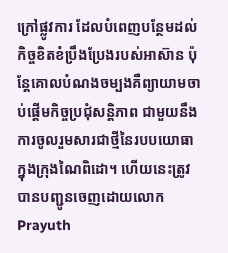ក្រៅផ្លូវការ ដែលបំពេញបន្ថែមដល់កិច្ចខិតខំប្រឹងប្រែងរបស់អាស៊ាន ប៉ុន្តែគោលបំណងចម្បងគឺព្យាយាមចាប់ផ្តើមកិច្ចប្រជុំសន្តិភាព ជាមួយនឹងការចូលរួមសារជាថ្មីនៃរបបយោធាក្នុងក្រុងណៃពិដោ។ ហើយនេះត្រូវបានបញ្ជូនចេញដោយលោក Prayuth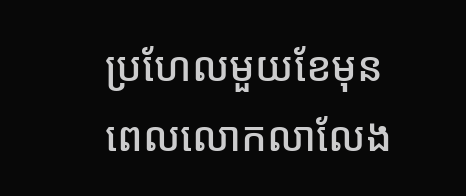ប្រហែលមួយខែមុនពេលលោកលាលែង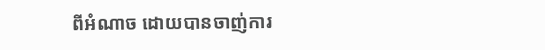ពីអំណាច ដោយបានចាញ់ការ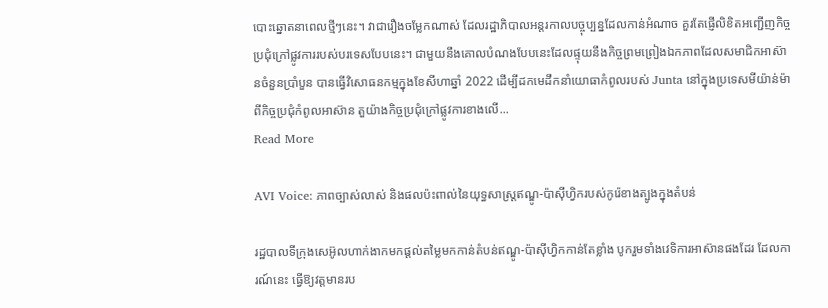បោះឆ្នោតនាពេលថ្មីៗនេះ។ វាជារឿងចម្លែកណាស់ ដែលរដ្ឋាភិបាលអន្តរកាលបច្ចុប្បន្នដែលកាន់អំណាច គួរតែផ្ញើលិខិតអញ្ជើញកិច្ចប្រជុំក្រៅផ្លូវការរបស់បរទេសបែបនេះ។ ជាមួយនឹងគោលបំណងបែបនេះដែលផ្ទុយនឹងកិច្ចព្រមព្រៀងឯកភាពដែលសមាជិកអាស៊ានចំនួនប្រាំបួន បានធ្វើវិសោធនកម្មក្នុងខែសីហាឆ្នាំ 2022 ដើម្បីដកមេដឹកនាំយោធាកំពូលរបស់ Junta នៅក្នុងប្រទេសមីយ៉ាន់ម៉ាពីកិច្ចប្រជុំកំពូលអាស៊ាន តួយ៉ាងកិច្ចប្រជុំក្រៅផ្លូវការខាងលើ...
Read More

AVI Voice: ភាពច្បាស់លាស់ និងផលប៉ះពាល់នៃយុទ្ធសាស្រ្តឥណ្ឌូ-ប៉ាស៊ីហ្វិករបស់កូរ៉េខាងត្បូងក្នុងតំបន់

រដ្ឋបាលទីក្រុងសេអ៊ូលហាក់ងាកមកផ្ដល់តម្លៃមកកាន់តំបន់ឥណ្ឌូ-ប៉ាស៊ីហ្វិកកាន់តែខ្លាំង បូករួមទាំងវេទិការអាស៊ានផងដែរ ដែលការណ៍នេះ ធ្វើឱ្យវត្តមានរប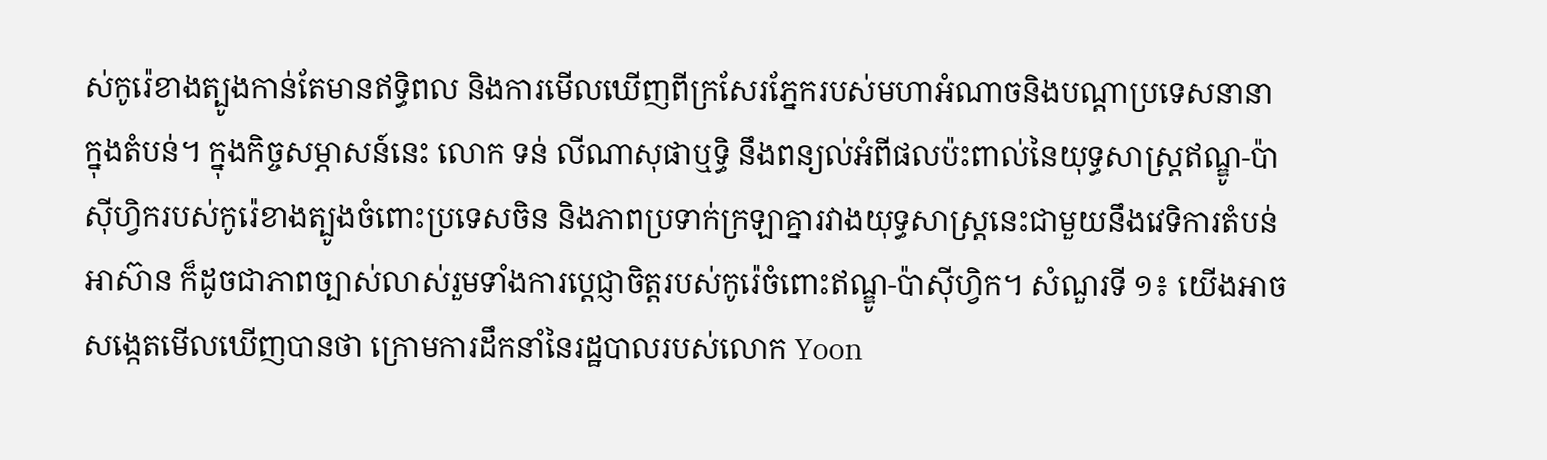ស់កូរ៉េខាងត្បូងកាន់តែមានឥទ្ធិពល និងការមើលឃើញពីក្រសែរភ្នែករបស់មហាអំណាចនិងបណ្ដាប្រទេសនានាក្នុងតំបន់។ ក្នុងកិច្ចសម្ភាសន៍នេះ លោក ទន់ លីណាសុផាឬទ្ធិ នឹងពន្យល់អំពីផលប៉ះពាល់នៃយុទ្ធសាស្រ្តឥណ្ឌូ-ប៉ាស៊ីហ្វិករបស់កូរ៉េខាងត្បូងចំពោះប្រទេសចិន និងភាពប្រទាក់ក្រឡាគ្នារវាងយុទ្ធសាស្រ្តនេះជាមួយនឹងវេទិការតំបន់អាស៊ាន ក៏ដូចជាភាពច្បាស់លាស់រួមទាំងការប្ដេជ្ញាចិត្តរបស់កូរ៉េចំពោះឥណ្ឌូ-ប៉ាស៊ីហ្វិក។ សំណួរទី ១៖ យើងអាចសង្កេតមើលឃើញបានថា ក្រោមការដឹកនាំនៃរដ្ឋបាលរបស់លោក Yoon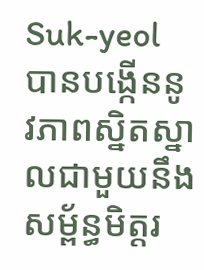Suk-yeol បានបង្កើននូវភាពស្និតស្នាលជាមួយនឹងសម្ព័ន្ធមិត្តរ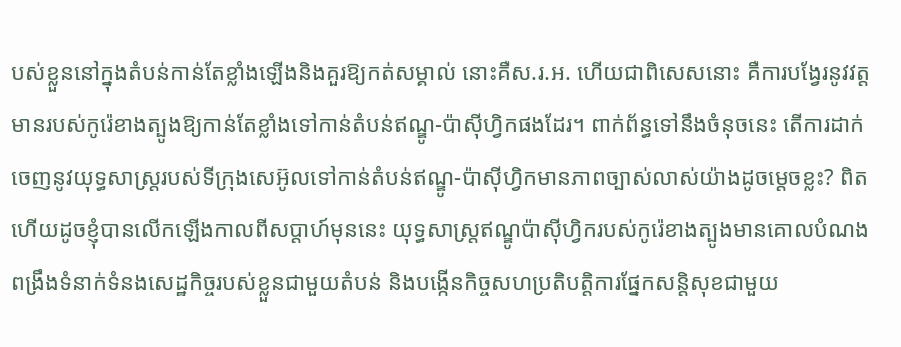បស់ខ្លួននៅក្នុងតំបន់កាន់តែខ្លាំងឡើងនិងគួរឱ្យកត់សម្គាល់ នោះគឺស.រ.អ. ហើយជាពិសេសនោះ គឺការបង្វែរនូវវត្តមានរបស់កូរ៉េខាងត្បូងឱ្យកាន់តែខ្លាំងទៅកាន់តំបន់ឥណ្ឌូ-ប៉ាស៊ីហ្វិកផងដែរ។ ពាក់ព័ន្ធទៅនឹងចំនុចនេះ តើការដាក់ចេញនូវយុទ្ធសាស្រ្តរបស់ទីក្រុងសេអ៊ូលទៅកាន់តំបន់ឥណ្ឌូ-ប៉ាស៊ីហ្វិកមានភាពច្បាស់លាស់យ៉ាងដូចម្ដេចខ្លះ? ពិតហើយដូចខ្ញុំបានលើកឡើងកាលពីសប្ដាហ៍មុននេះ យុទ្ធសាស្ត្រឥណ្ឌូប៉ាស៊ីហ្វិករបស់កូរ៉េខាងត្បូងមានគោលបំណងពង្រឹងទំនាក់ទំនងសេដ្ឋកិច្ចរបស់ខ្លួនជាមួយតំបន់ និងបង្កើនកិច្ចសហប្រតិបត្តិការផ្នែកសន្តិសុខជាមួយ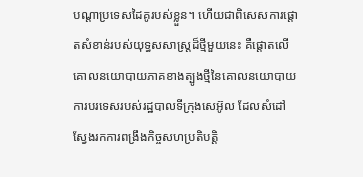បណ្តាប្រទេសដៃគូរបស់ខ្លួន។ ហើយជាពិសេសការផ្តោតសំខាន់របស់យុទ្ធសសាស្រ្តដ៏ថ្មីមួយនេះ គឺផ្តោតលើគោលនយោបាយភាគខាងត្បូងថ្មីនៃគោលនយោបាយការបរទេសរបស់រដ្ឋបាលទីក្រុងសេអ៊ូល ដែលសំដៅស្វែងរកការពង្រឹងកិច្ចសហប្រតិបត្តិ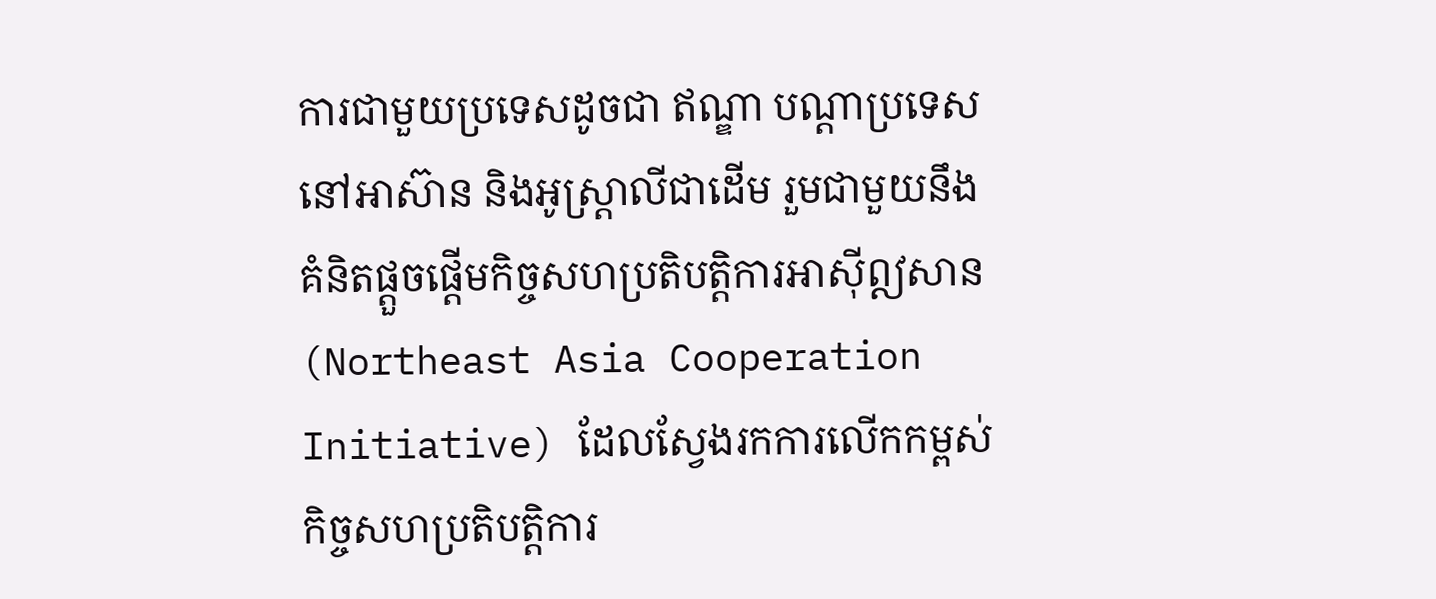ការជាមួយប្រទេសដូចជា ឥណ្ឌា បណ្តាប្រទេសនៅអាស៊ាន និងអូស្ត្រាលីជាដើម រួមជាមួយនឹងគំនិតផ្តួចផ្តើមកិច្ចសហប្រតិបត្តិការអាស៊ីឦសាន (Northeast Asia Cooperation Initiative) ដែលស្វែងរកការលើកកម្ពស់កិច្ចសហប្រតិបត្តិការ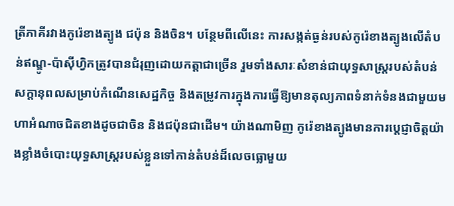ត្រីភាគីរវាងកូរ៉េខាងត្បូង ជប៉ុន និងចិន។ បន្ថែមពីលើនេះ ការសង្កត់ធ្ងន់របស់កូរ៉េខាងត្បូងលើតំបន់ឥណ្ឌូ-ប៉ាស៊ីហ្វិកត្រូវបានជំរុញដោយកត្តាជាច្រើន រួមទាំងសារៈសំខាន់ជាយុទ្ធសាស្ត្ររបស់តំបន់ សក្តានុពលសម្រាប់កំណើនសេដ្ឋកិច្ច និងតម្រូវការក្នុងការធ្វើឱ្យមានតុល្យភាពទំនាក់ទំនងជាមួយមហាអំណាចជិតខាងដូចជាចិន និងជប៉ុនជាដើម។ យ៉ាងណាមិញ កូរ៉េខាងត្បូងមានការប្ដេជ្ញាចិត្តយ៉ាងខ្លាំងចំបោះយុទ្ធសាស្រ្តរបស់ខ្លួនទៅកាន់តំបន់ដ៏លេចធ្លោមួយ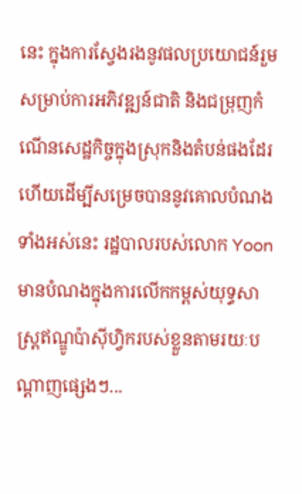នេះ ក្នុងការស្វែងរងនូវផលប្រយោជន៍រួមសម្រាប់ការអភិវឌ្ឍន៍ជាតិ និងជម្រុញកំណើនសេដ្ឋកិច្ចក្នុងស្រុកនិងតំបន់ផងដែរ ហើយដើម្បីសម្រេចបាននូវគោលបំណងទាំងអស់នេះ រដ្ឋបាលរបស់លោក Yoon មានបំណងក្នុងការលើកកម្ពស់យុទ្ធសាស្ត្រឥណ្ឌូប៉ាស៊ីហ្វិករបស់ខ្លួនតាមរយៈបណ្តាញផ្សេងៗ...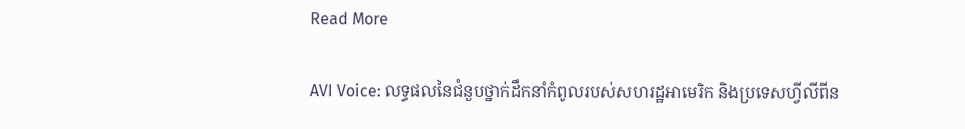Read More

AVI Voice: លទ្ធផលនៃជំនួបថ្នាក់ដឹកនាំកំពូលរបស់សហរដ្ឋអាមេរិក និងប្រទេសហ្វីលីពីន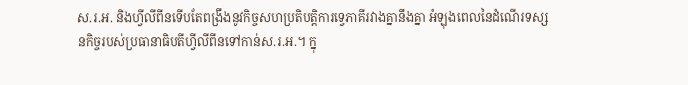ស.រ.អ. និងហ្វីលីពីនទើបតែពង្រឹងនូវកិច្ចសហប្រតិបត្តិការទ្វេភាគីរវាងគ្នានឹងគ្នា អំឡុងពេលនៃដំណើរទស្សនកិច្ចរបស់ប្រធានាធិបតីហ្វីលីពីនទៅកាន់ស.រ.អ.។ ក្នុ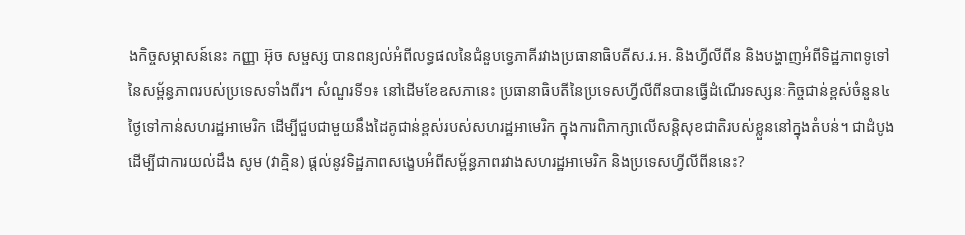ងកិច្ចសម្ភាសន៍នេះ កញ្ញា អ៊ុច សម្ផស្ស បានពន្យល់អំពីលទ្ធផលនៃជំនួបទ្វេភាគីរវាងប្រធានាធិបតីស.រ.អ. និងហ្វីលីពីន និងបង្ហាញអំពីទិដ្ឋភាពទូទៅនៃសម្ព័ន្ធភាពរបស់ប្រទេសទាំងពីរ។ សំណួរទី១៖ នៅដើមខែឧសភានេះ ប្រធានាធិបតីនៃប្រទេសហ្វីលីពីនបានធ្វើដំណើរទស្សនៈកិច្ចជាន់ខ្ពស់ចំនួន៤ថ្ងៃទៅកាន់សហរដ្ឋអាមេរិក ដើម្បីជួបជាមួយនឹងដៃគូជាន់ខ្ពស់របស់សហរដ្ឋអាមេរិក ក្នុងការពិភាក្សាលើសន្តិសុខជាតិរបស់ខ្លួននៅក្នុងតំបន់។ ជាដំបូង ដើម្បីជាការយល់ដឹង សូម (វាគ្មិន) ផ្តល់នូវទិដ្ឋភាពសង្ខេបអំពីសម្ព័ន្ធភាពរវាងសហរដ្ឋអាមេរិក និងប្រទេសហ្វីលីពីននេះ?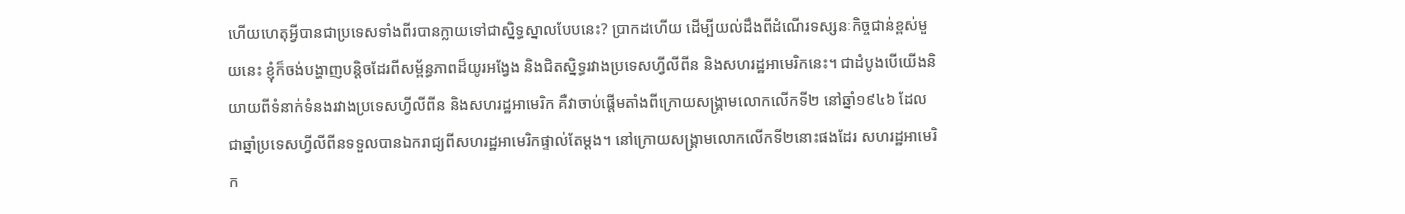ហើយហេតុអ្វីបានជាប្រទេសទាំងពីរបានក្លាយទៅជាស្និទ្ធស្នាលបែបនេះ? ប្រាកដហើយ ដើម្បីយល់ដឹងពីដំណើរទស្សនៈកិច្ចជាន់ខ្ពស់មួយនេះ ខ្ញុំក៏ចង់បង្ហាញបន្តិចដែរពីសម្ព័ន្ធភាពដ៏យូរអង្វែង និងជិតស្និទ្ធរវាងប្រទេសហ្វីលីពីន និងសហរដ្ឋអាមេរិកនេះ។ ជាដំបូងបើយើងនិយាយពីទំនាក់ទំនងរវាងប្រទេសហ្វីលីពីន និងសហរដ្ឋអាមេរិក គឺវាចាប់ផ្តើមតាំងពីក្រោយសង្គ្រាមលោកលើកទី២ នៅឆ្នាំ១៩៤៦ ដែលជាឆ្នាំប្រទេសហ្វីលីពីនទទួលបានឯករាជ្យពីសហរដ្ឋអាមេរិកផ្ទាល់តែម្តង។ នៅក្រោយសង្គ្រាមលោកលើកទី២នោះផងដែរ សហរដ្ឋអាមេរិក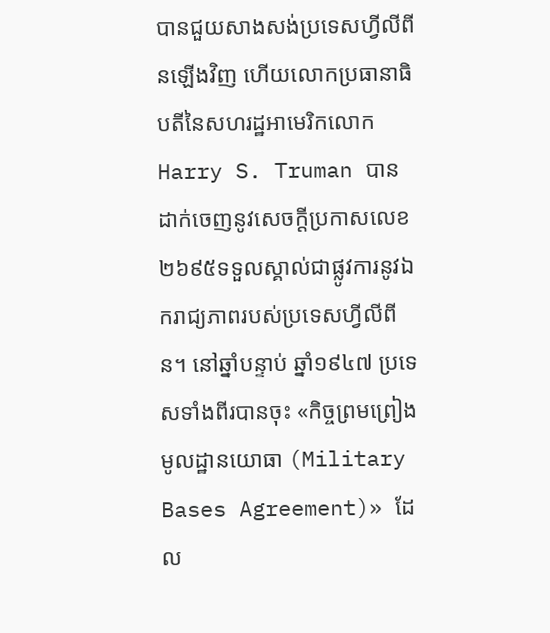បានជួយសាងសង់ប្រទេសហ្វីលីពីនឡើងវិញ ហើយលោកប្រធានាធិបតីនៃសហរដ្ឋអាមេរិកលោក Harry S. Truman បានដាក់ចេញនូវសេចក្តីប្រកាសលេខ២៦៩៥ទទួលស្គាល់ជាផ្លូវការនូវឯករាជ្យភាពរបស់ប្រទេសហ្វីលីពីន។ នៅឆ្នាំបន្ទាប់ ឆ្នាំ១៩៤៧ ប្រទេសទាំងពីរបានចុះ «កិច្ចព្រមព្រៀងមូលដ្ឋានយោធា (Military Bases Agreement)» ដែល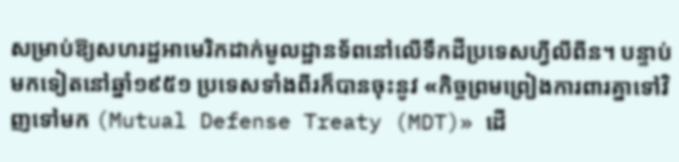សម្រាប់ឱ្យសហរដ្ឋអាមេរិកដាក់មូលដ្ឋានទ័ពនៅលើទឹកដីប្រទេសហ្វីលីពីន។ បន្ទាប់មកទៀតនៅឆ្នាំ១៩៥១ ប្រទេសទាំងពីរក៏បានចុះនូវ «កិច្ចព្រមព្រៀងការពារគ្នាទៅវិញទៅមក (Mutual Defense Treaty (MDT)» ដើ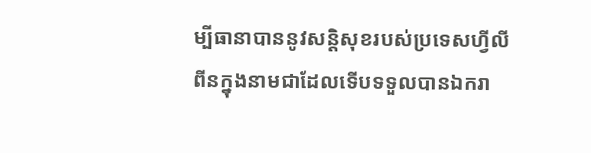ម្បីធានាបាននូវសន្តិសុខរបស់ប្រទេសហ្វីលីពីនក្នុងនាមជាដែលទើបទទួលបានឯករា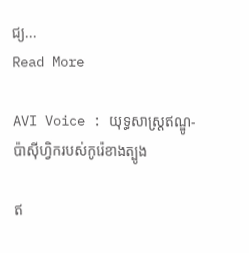ជ្យ...
Read More

AVI Voice : យុទ្ធសាស្រ្តឥណ្ឌូ-ប៉ាស៊ីហ្វិករបស់កូរ៉េខាងត្បូង

ឥ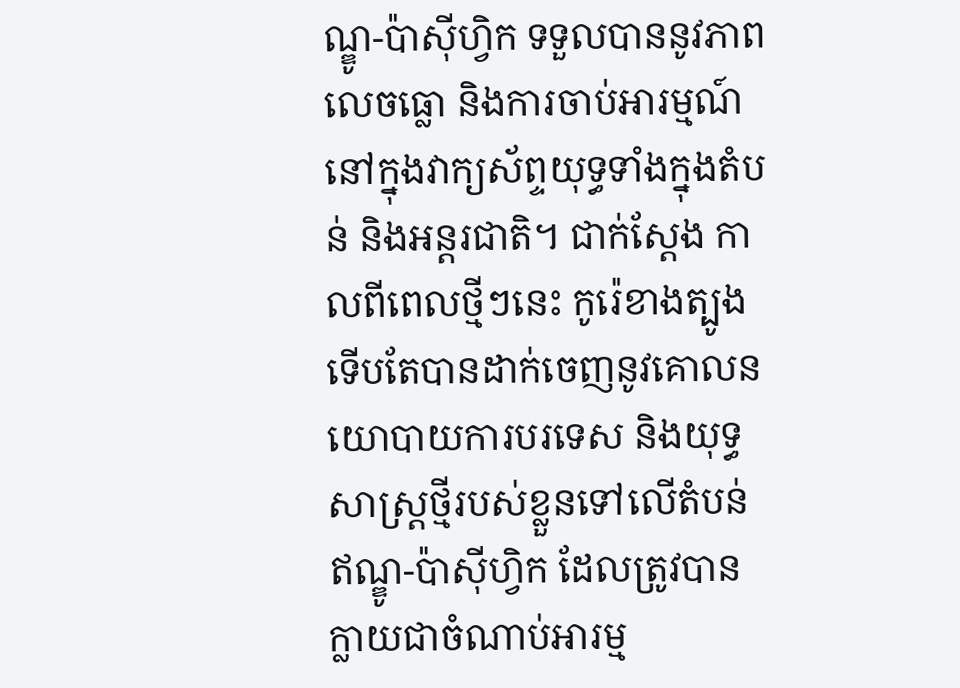ណ្ឌូ-ប៉ាស៊ីហ្វិក ទទួលបាននូវភាពលេចធ្លោ និងការចាប់អារម្មណ៍នៅក្នុងវាក្យស័ព្ទយុទ្ធទាំងក្នុងតំបន់ និងអន្តរជាតិ។ ជាក់ស្ដែង កាលពីពេលថ្មីៗនេះ កូរ៉េខាងត្បូងទើបតែបានដាក់ចេញនូវគោលនយោបាយការបរទេស និងយុទ្ធសាស្រ្តថ្មីរបស់ខ្លួនទៅលើតំបន់ឥណ្ឌូ-ប៉ាស៊ីហ្វិក ដែលត្រូវបានក្លាយជាចំណាប់អារម្ម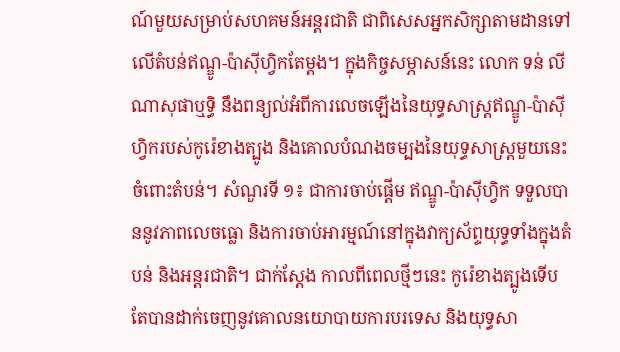ណ៍មួយសម្រាប់សហគមន៍អន្តរជាតិ ជាពិសេសអ្នកសិក្សាតាមដានទៅលើតំបន់ឥណ្ឌូ-ប៉ាស៊ីហ្វិកតែម្ដង។ ក្នុងកិច្ចសម្ភាសន៍នេះ លោក ទន់ លីណាសុផាឬទ្ធិ នឹងពន្យល់អំពីការលេចឡើងនៃយុទ្ធសាស្រ្តឥណ្ឌូ-ប៉ាស៊ីហ្វិករបស់កូរ៉េខាងត្បូង និងគោលបំណងចម្បងនៃយុទ្ធសាស្រ្តមួយនេះចំពោះតំបន់។ សំណួរទី ១៖ ជាការចាប់ផ្ដើម ឥណ្ឌូ-ប៉ាស៊ីហ្វិក ទទួលបាននូវភាពលេចធ្លោ និងការចាប់អារម្មណ៍នៅក្នុងវាក្យស័ព្ទយុទ្ធទាំងក្នុងតំបន់ និងអន្តរជាតិ។ ជាក់ស្ដែង កាលពីពេលថ្មីៗនេះ កូរ៉េខាងត្បូងទើបតែបានដាក់ចេញនូវគោលនយោបាយការបរទេស និងយុទ្ធសា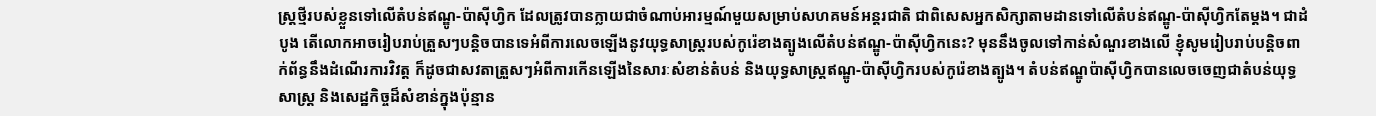ស្រ្តថ្មីរបស់ខ្លួនទៅលើតំបន់ឥណ្ឌូ-ប៉ាស៊ីហ្វិក ដែលត្រូវបានក្លាយជាចំណាប់អារម្មណ៍មួយសម្រាប់សហគមន៍អន្តរជាតិ ជាពិសេសអ្នកសិក្សាតាមដានទៅលើតំបន់ឥណ្ឌូ-ប៉ាស៊ីហ្វិកតែម្ដង។ ជាដំបូង តើលោកអាចរៀបរាប់ត្រួសៗបន្តិចបានទេអំពីការលេចឡើងនូវយុទ្ធសាស្រ្តរបស់កូរ៉េខាងត្បូងលើតំបន់ឥណ្ឌូ-ប៉ាស៊ីហ្វិកនេះ? មុននឹងចូលទៅកាន់សំណួរខាងលើ ខ្ញុំសូមរៀបរាប់បន្តិចពាក់ព័ន្ធនឹងដំណើរការវិវត្ត ក៏ដូចជាសវតាត្រួសៗអំពីការកើនឡើងនៃសារៈសំខាន់តំបន់ និងយុទ្ធសាស្រ្តឥណ្ឌូ-ប៉ាស៊ីហ្វិករបស់កូរ៉េខាងត្បូង។ តំបន់ឥណ្ឌូប៉ាស៊ីហ្វិកបានលេចចេញជាតំបន់យុទ្ធសាស្ត្រ និងសេដ្ឋកិច្ចដ៏សំខាន់ក្នុងប៉ុន្មាន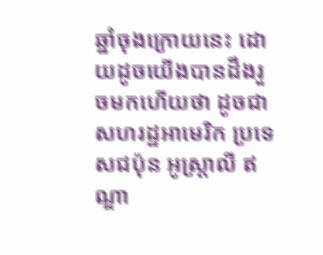ឆ្នាំចុងក្រោយនេះ ដោយដូចយើងបានដឹងរួចមកហើយថា ដូចជាសហរដ្ឋអាមេរិក ប្រទេសជប៉ុន អូស្ត្រាលី ឥណ្ឌា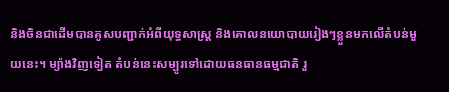និងចិនជាដើមបានគូសបញ្ជាក់អំពីយុទ្ធសាស្ត្រ និងគោលនយោបាយរៀងៗខ្លួនមកលើតំបន់មួយនេះ។ ម្យ៉ាងវិញទៀត តំបន់នេះសម្បូរទៅដោយធនធានធម្មជាតិ រួ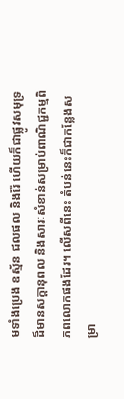មទាំងប្រេង ឧស្ម័ន ជលផល និងរ៉ែ ហើយក៏ជាផ្លូវសមុទ្រដ៏មានសក្ដានុពល និងសារៈសំខាន់សម្រាប់ពាណិជ្ជកម្មពិភពលោកផងដែរ។ លើសពីនេះ តំបន់នេះក៏ជាកន្លែងសម្រា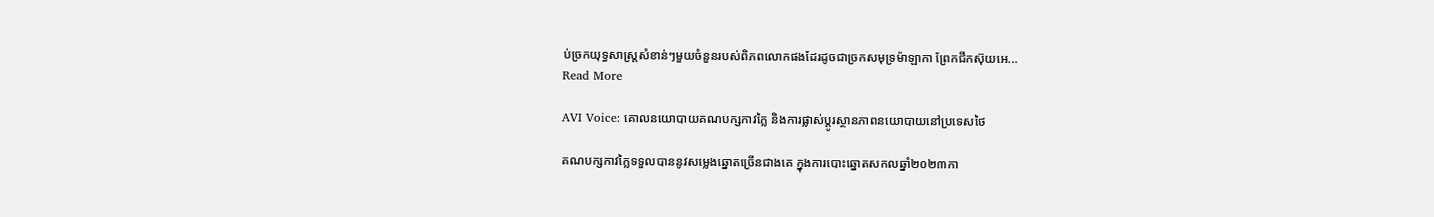ប់ច្រកយុទ្ធសាស្ត្រសំខាន់ៗមួយចំនួនរបស់ពិភពលោកផងដែរដូចជាច្រកសមុទ្រម៉ាឡាកា ព្រែកជីកស៊ុយអេ...
Read More

AVI Voice: គោលនយោបាយគណបក្សកាវក្លៃ និងការផ្លាស់ប្ដូរស្ថានភាពនយោបាយនៅប្រទេសថៃ

គណបក្សកាវក្លៃទទួលបាននូវសម្លេងឆ្នោតច្រើនជាងគេ ក្នុងការបោះឆ្នោតសកលឆ្នាំ២០២៣កា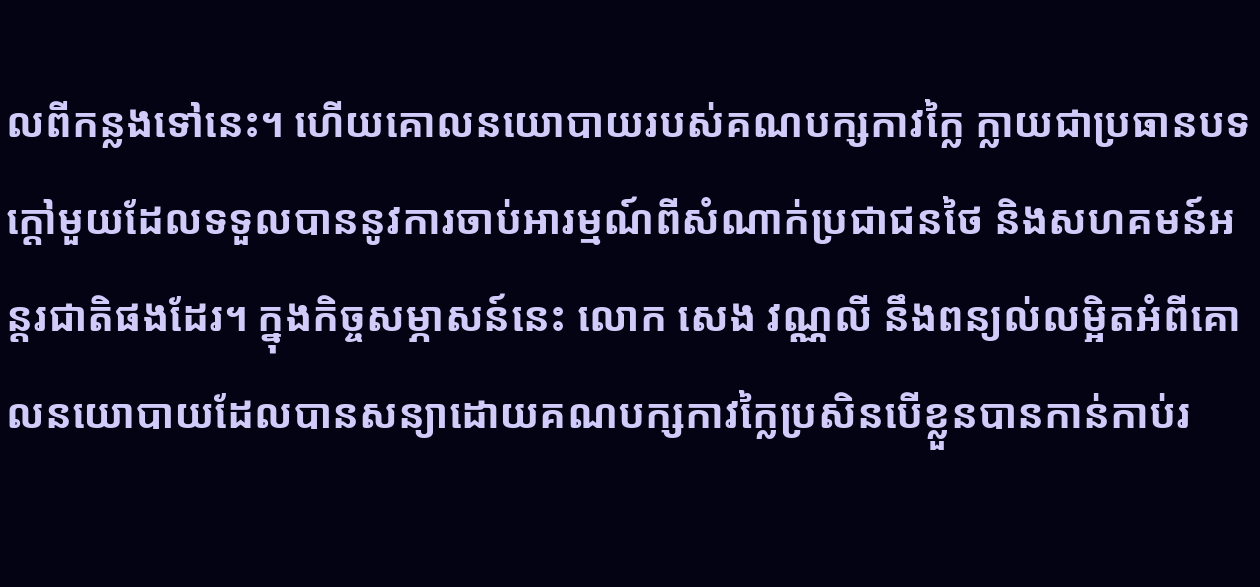លពីកន្លងទៅនេះ។ ហើយគោលនយោបាយរបស់គណបក្សកាវក្លៃ ក្លាយជាប្រធានបទក្ដៅមួយដែលទទួលបាននូវការចាប់អារម្មណ៍ពីសំណាក់ប្រជាជនថៃ និងសហគមន៍អន្តរជាតិផងដែរ។ ក្នុងកិច្ចសម្ភាសន៍នេះ លោក សេង វណ្ណលី នឹងពន្យល់លម្អិតអំពីគោលនយោបាយដែលបានសន្យាដោយគណបក្សកាវក្លៃប្រសិនបើខ្លួនបានកាន់កាប់រ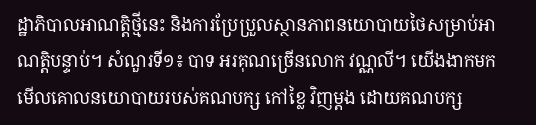ដ្ឋាភិបាលអាណត្តិថ្មីនេះ និងការប្រែប្រួលស្ថានភាពនយោបាយថៃសម្រាប់អាណត្តិបន្ទាប់។ សំណួរទី១៖ បាទ អរគុណច្រើនលោក វណ្ណលី។ យើងងាកមកមើលគោលនយោបាយរបស់គណបក្ស កៅខ្លៃ វិញម្តង ដោយគណបក្ស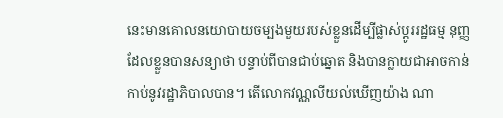នេះមានគោលនយោបាយចម្បងមួយរបស់ខ្លួនដើម្បីផ្លាស់ប្តូររដ្ឋធម្ម នុញ្ញ ដែលខ្លួនបានសន្យាថា បន្ទាប់ពីបានជាប់ឆ្នោត និងបានក្លាយជាអាចកាន់កាប់នូវរដ្ឋាភិបាលបាន។ តើលោកវណ្ណលីយល់ឃើញយ៉ាង ណា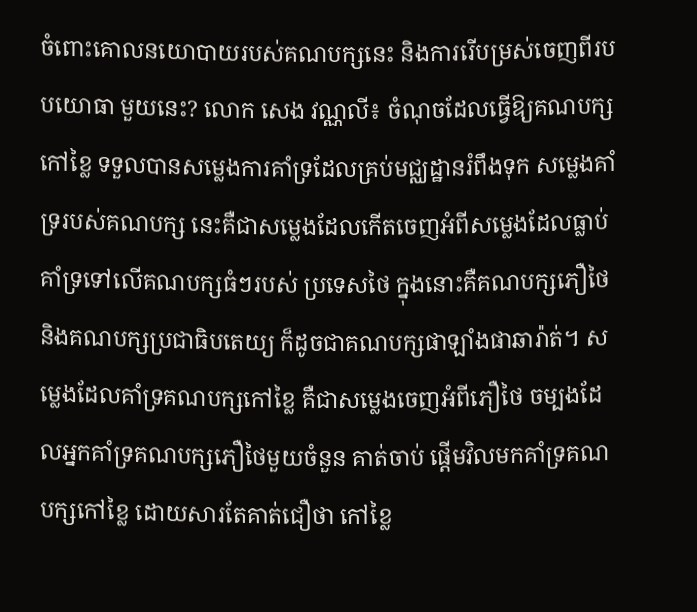ចំពោះគោលនយោបាយរបស់គណបក្សនេះ និងការរើបម្រស់ចេញពីរបបយោធា មួយនេះ? លោក សេង វណ្ណលី៖ ចំណុចដែលធ្វើឱ្យគណបក្សកៅខ្លៃ ទទួលបានសម្លេងការគាំទ្រដែលគ្រប់មជ្ឈដ្ឋានរំពឹងទុក សម្លេងគាំទ្ររបស់គណបក្ស នេះគឺជាសម្លេងដែលកើតចេញអំពីសម្លេងដែលធ្លាប់គាំទ្រទៅលើគណបក្សធំៗរបស់ ប្រទេសថៃ ក្នុងនោះគឺគណបក្សភឿថៃ និងគណបក្សប្រជាធិបតេយ្យ ក៏ដូចជាគណបក្សផាឡាំងផាឆារ៉ាត់។ សម្លេងដែលគាំទ្រគណបក្សកៅខ្លៃ គឺជាសម្លេងចេញអំពីភឿថៃ ចម្បងដែលអ្នកគាំទ្រគណបក្សភឿថៃមួយចំនួន គាត់ចាប់ ផ្តើមវិលមកគាំទ្រគណបក្សកៅខ្លៃ ដោយសារតែគាត់ជឿថា កៅខ្លៃ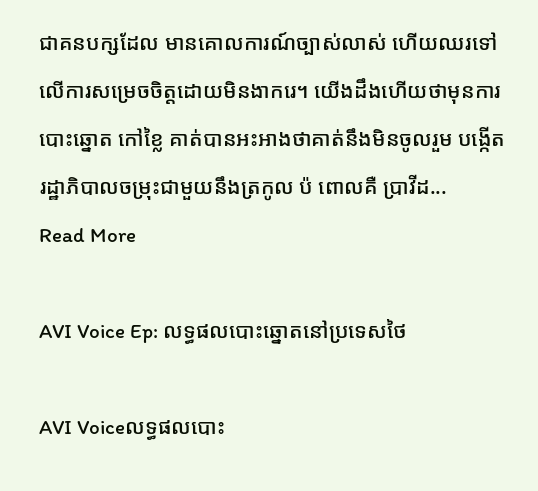ជាគនបក្សដែល មានគោលការណ៍ច្បាស់លាស់ ហើយឈរទៅលើការសម្រេចចិត្តដោយមិនងាករេ។ យើងដឹងហើយថាមុនការបោះឆ្នោត កៅខ្លៃ គាត់បានអះអាងថាគាត់នឹងមិនចូលរួម បង្កើតរដ្ឋាភិបាលចម្រុះជាមួយនឹងត្រកូល ប៉ ពោលគឺ ប្រាវីដ...
Read More

AVI Voice Ep: លទ្ធផលបោះឆ្នោតនៅប្រទេសថៃ

AVI Voiceលទ្ធផលបោះ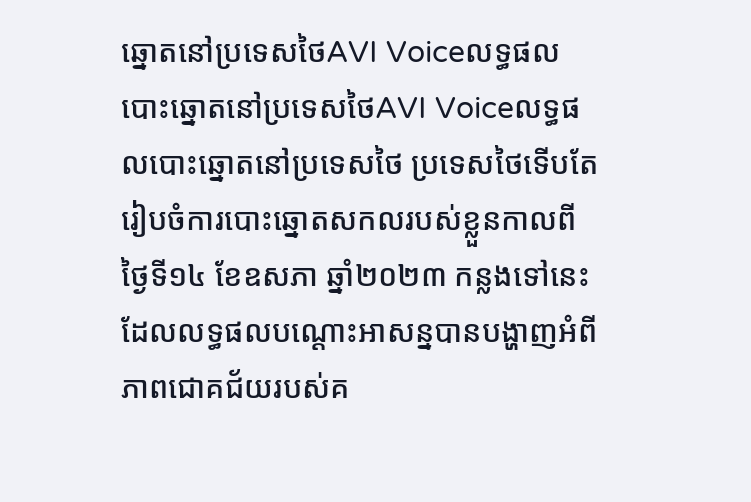ឆ្នោតនៅប្រទេសថៃAVI Voiceលទ្ធផលបោះឆ្នោតនៅប្រទេសថៃAVI Voiceលទ្ធផលបោះឆ្នោតនៅប្រទេសថៃ ប្រទេសថៃទើបតែរៀបចំការបោះឆ្នោតសកលរបស់ខ្លួនកាលពីថ្ងៃទី១៤ ខែឧសភា ឆ្នាំ២០២៣ កន្លងទៅនេះ ដែលលទ្ធផលបណ្ដោះអាសន្នបានបង្ហាញអំពីភាពជោគជ័យរបស់គ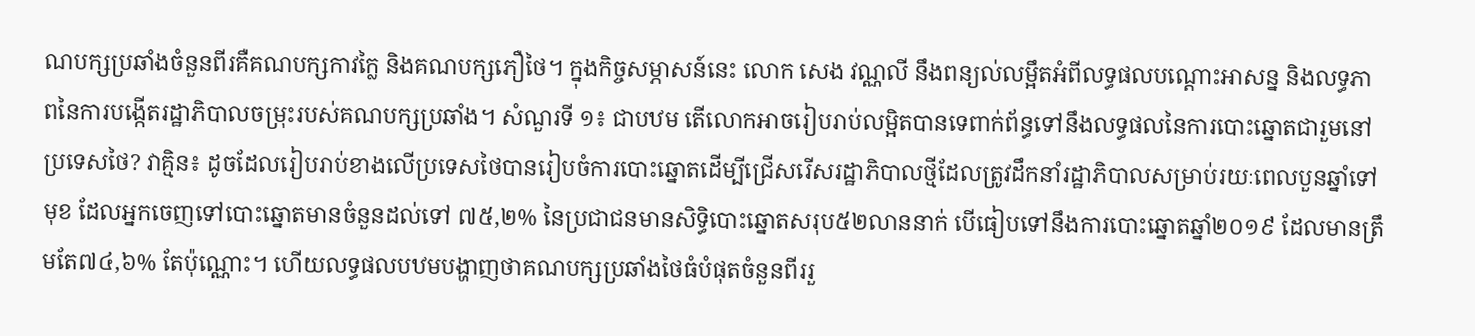ណបក្សប្រឆាំងចំនួនពីរគឺគណបក្សកាវក្លៃ និងគណបក្សភឿថៃ។ ក្នុងកិច្ចសម្ភាសន៍នេះ លោក សេង វណ្ណលី នឹងពន្យល់លម្អឹតអំពីលទ្ធផលបណ្ដោះអាសន្ន និងលទ្ធភាពនៃការបង្កើតរដ្ឋាភិបាលចម្រុះរបស់គណបក្សប្រឆាំង។ សំណួរទី ១៖ ជាបឋម តើលោកអាចរៀបរាប់លម្អិតបានទេពាក់ព័ន្ធទៅនឹងលទ្ធផលនៃការបោះឆ្នោតជារួមនៅប្រទេសថៃ? វាគ្មិន៖ ដូចដែលរៀបរាប់ខាងលើប្រទេសថៃបានរៀបចំការបោះឆ្នោតដើម្បីជ្រើសរើសរដ្ឋាភិបាលថ្មីដែលត្រូវដឹកនាំរដ្ឋាភិបាលសម្រាប់រយៈពេលបួនឆ្នាំទៅមុខ ដែលអ្នកចេញទៅបោះឆ្នោតមានចំនួនដល់ទៅ ៧៥,២% នៃប្រជាជនមានសិទ្ធិបោះឆ្នោតសរុប៥២លាននាក់ បើធៀបទៅនឹងការបោះឆ្នោតឆ្នាំ២០១៩ ដែលមានត្រឹមតែ៧៤,៦% តែប៉ុណ្ណោះ។ ហើយលទ្ធផលបឋមបង្ហាញថាគណបក្សប្រឆាំងថៃធំបំផុតចំនួនពីររួ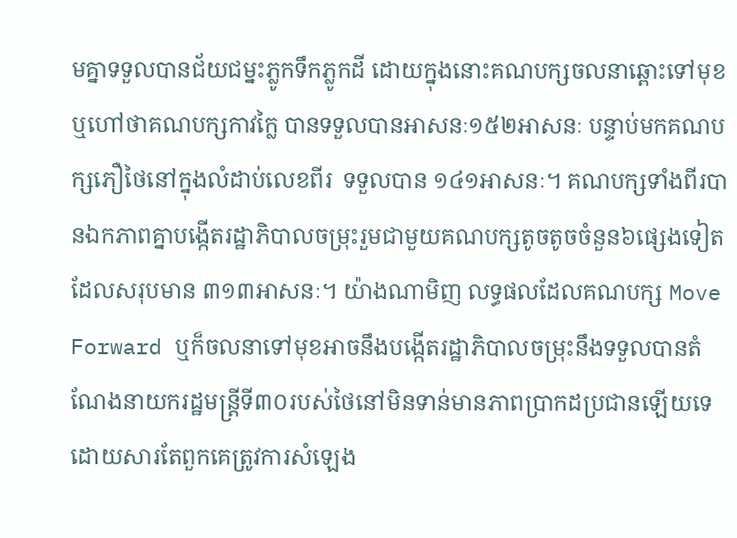មគ្នាទទួលបានជ័យជម្នះភ្លូកទឹកភ្លូកដី ដោយក្នុងនោះគណបក្សចលនាឆ្ពោះទៅមុខឬហៅថាគណបក្សកាវក្លៃ បានទទួលបានអាសនៈ១៥២អាសនៈ បន្ទាប់មកគណបក្សភឿថៃនៅក្នុងលំដាប់លេខពីរ  ទទួលបាន ១៤១អាសនៈ។ គណបក្សទាំងពីរបានឯកភាពគ្នាបង្កើតរដ្ឋាភិបាលចម្រុះរួមជាមួយគណបក្សតូចតូចចំនួន៦ផ្សេងទៀតដែលសរុបមាន ៣១៣អាសនៈ។ យ៉ាងណាមិញ លទ្ធផលដែលគណបក្ស Move Forward ឬក៏ចលនាទៅមុខអាចនឹងបង្កើតរដ្ឋាភិបាលចម្រុះនឹងទទួលបានតំណែងនាយករដ្ឋមន្ត្រីទី៣០របស់ថៃនៅមិនទាន់មានភាពប្រាកដប្រជានឡើយទេ ដោយសារតែពួកគេត្រូវការសំឡេង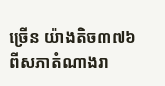ច្រើន យ៉ាងតិច៣៧៦ ពីសភាតំណាងរា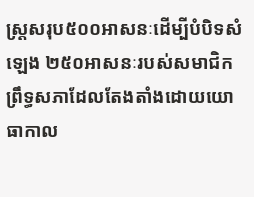ស្ត្រសរុប៥០០អាសនៈដើម្បីបំបិទសំឡេង ២៥០អាសនៈរបស់សមាជិកព្រឹទ្ធសភាដែលតែងតាំងដោយយោធាកាល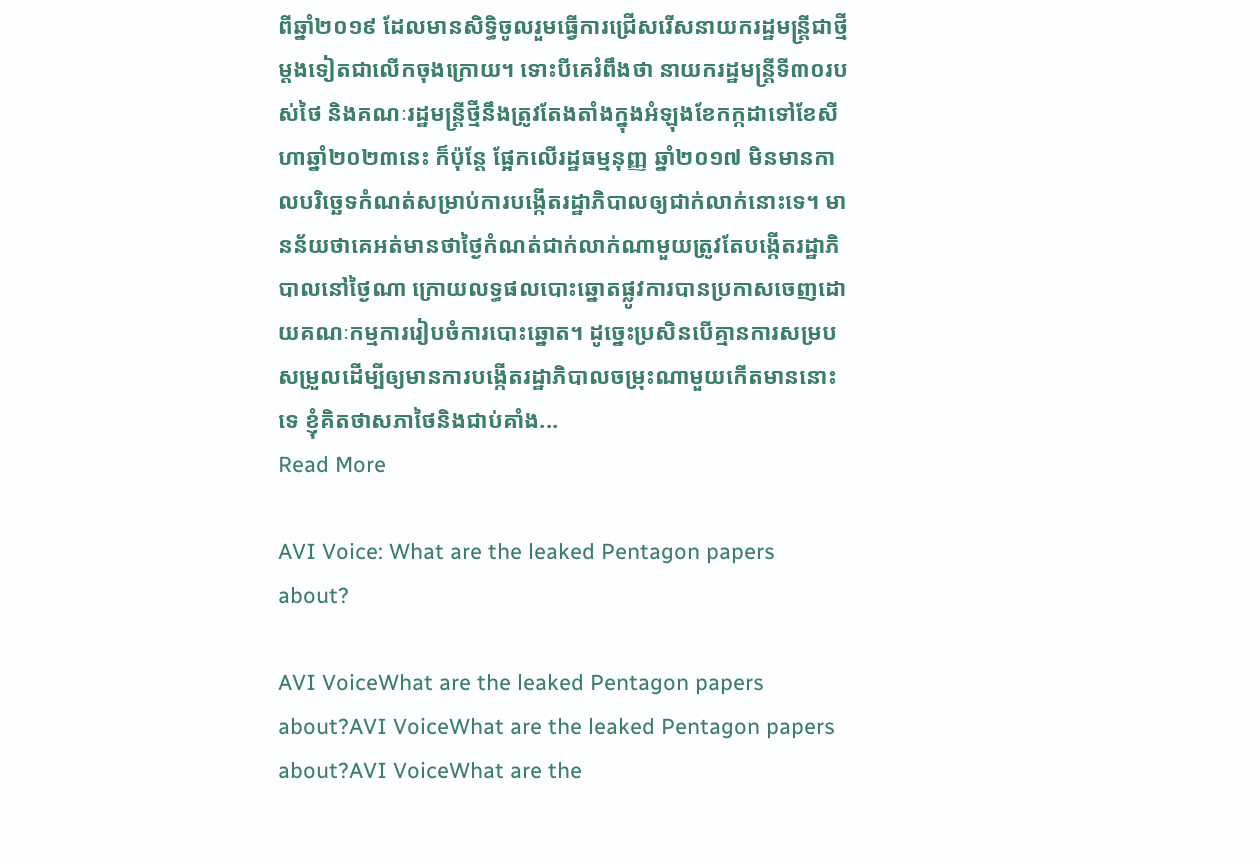ពីឆ្នាំ២០១៩ ដែលមានសិទ្ធិចូលរួមធ្វើការជ្រើសរើសនាយករដ្ឋមន្ត្រីជាថ្មីម្តងទៀតជាលើកចុងក្រោយ។ ទោះបីគេរំពឹងថា នាយករដ្ឋមន្ត្រីទី៣០របស់ថៃ និងគណៈរដ្ឋមន្ត្រីថ្មីនឹងត្រូវតែងតាំងក្នុងអំឡុងខែកក្កដាទៅខែសីហាឆ្នាំ២០២៣នេះ ក៏ប៉ុន្តែ ផ្អែកលើរដ្ឋធម្មនុញ្ញ ឆ្នាំ២០១៧ មិនមានកាលបរិច្ឆេទកំណត់សម្រាប់ការបង្កើតរដ្ឋាភិបាលឲ្យជាក់លាក់នោះទេ។ មានន័យថាគេអត់មានថាថ្ងៃកំណត់ជាក់លាក់ណាមួយត្រូវតែបង្កើតរដ្ឋាភិបាលនៅថ្ងៃណា ក្រោយលទ្ធផលបោះឆ្នោតផ្លូវការបានប្រកាសចេញដោយគណៈកម្មការរៀបចំការបោះឆ្នោត។ ដូច្នេះប្រសិនបើគ្មានការសម្របសម្រួលដើម្បីឲ្យមានការបង្កើតរដ្ឋាភិបាលចម្រុះណាមួយកើតមាននោះទេ ខ្ញុំគិតថាសភាថៃនិងជាប់គាំង...
Read More

AVI Voice: What are the leaked Pentagon papers about?

AVI VoiceWhat are the leaked Pentagon papers about?AVI VoiceWhat are the leaked Pentagon papers about?AVI VoiceWhat are the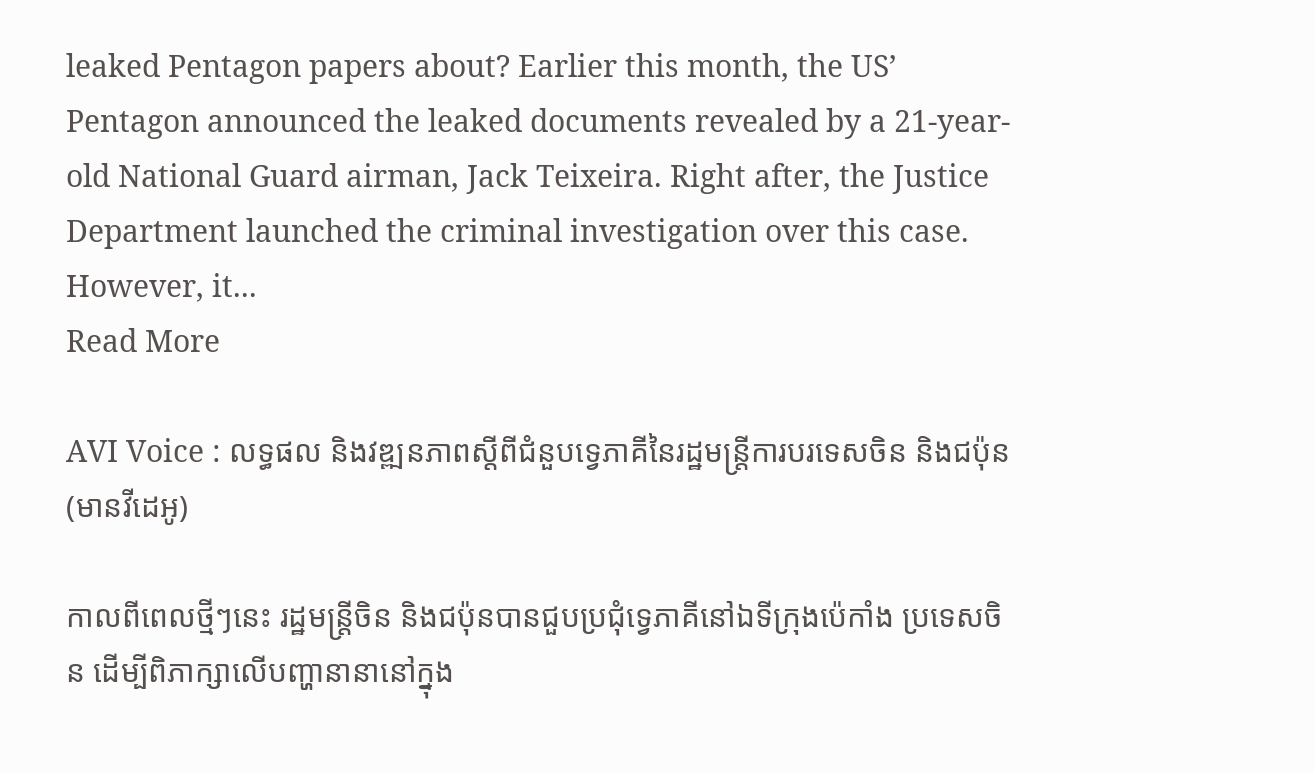leaked Pentagon papers about? Earlier this month, the US’ Pentagon announced the leaked documents revealed by a 21-year-old National Guard airman, Jack Teixeira. Right after, the Justice Department launched the criminal investigation over this case. However, it...
Read More

AVI Voice : លទ្ធផល និងវឌ្ឍនភាពស្តីពីជំនួបទ្វេភាគីនៃរដ្ឋមន្ត្រីការបរទេសចិន និងជប៉ុន (មានវីដេអូ)

កាលពីពេលថ្មីៗនេះ រដ្ឋមន្ត្រីចិន និងជប៉ុនបានជួបប្រជុំទ្វេភាគីនៅឯទីក្រុងប៉េកាំង ប្រទេសចិន ដើម្បីពិភាក្សាលើបញ្ហានានានៅក្នុង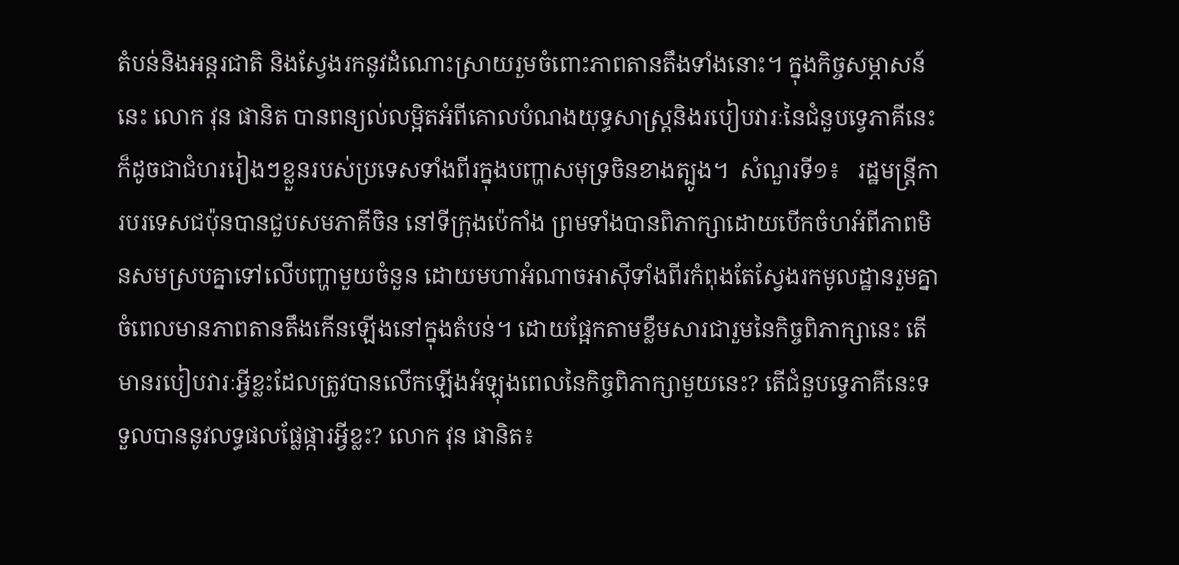តំបន់និងអន្តរជាតិ និងស្វែងរកនូវដំណោះស្រាយរួមចំពោះភាពតានតឹងទាំងនោះ។ ក្នុងកិច្ចសម្ភាសន៍នេះ លោក វុន ផានិត បានពន្យល់លម្អិតអំពីគោលបំណងយុទ្ធសាស្រ្តនិងរបៀបវារៈនៃជំនួបទ្វេភាគីនេះ ក៏ដូចជាជំហររៀងៗខ្លួនរបស់ប្រទេសទាំងពីរក្នុងបញ្ហាសមុទ្រចិនខាងត្បូង។  សំណួរទី១៖   រដ្ឋមន្ត្រីការបរទេសជប៉ុនបានជួបសមភាគីចិន នៅទីក្រុងប៉េកាំង ព្រមទាំងបានពិភាក្សាដោយបើកចំហអំពីភាពមិនសមស្របគ្នាទៅលើបញ្ហាមួយចំនួន ដោយមហាអំណាចអាស៊ីទាំងពីរកំពុងតែស្វែងរកមូលដ្ឋានរួមគ្នាចំពេលមានភាពតានតឹងកើនឡើងនៅក្នុងតំបន់។ ដោយផ្អែកតាមខ្លឹមសារជារួមនៃកិច្ចពិភាក្សានេះ តើមានរបៀបវារៈអ្វីខ្លះដែលត្រូវបានលើកឡើងអំឡុងពេលនៃកិច្ចពិភាក្សាមួយនេះ? តើជំនួបទ្វេភាគីនេះទទួលបាននូវលទ្ធផលផ្លែផ្ការអ្វីខ្លះ? លោក វុន ផានិត៖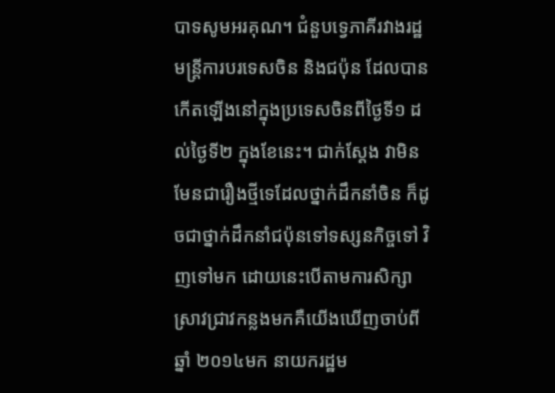បាទសូមអរគុណ។ ជំនួបទ្វេភាគីរវាងរដ្ឋមន្ត្រីការបរទេសចិន និងជប៉ុន ដែលបានកើតឡើងនៅក្នុងប្រទេសចិនពីថ្ងៃទី១ ដល់ថ្ងៃទី២ ក្នុងខែនេះ។ ជាក់ស្តែង វាមិនមែនជារឿងថ្មីទេដែលថ្នាក់ដឹកនាំចិន ក៏ដូចជាថ្នាក់ដឹកនាំជប៉ុនទៅទស្សនកិច្ចទៅ វិញទៅមក ដោយនេះបើតាមការសិក្សាស្រាវជ្រាវកន្លងមកគឺយើងឃើញចាប់ពីឆ្នាំ ២០១៤មក នាយករដ្ឋម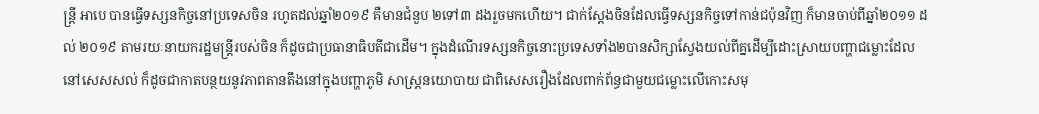ន្ត្រី អាបេ បានធ្វើទស្សនកិច្ចនៅប្រទេសចិន រហូតដល់ឆ្នាំ២០១៩ គឺមានជំនួប ២ទៅ៣ ដងរួចមកហើយ។ ជាក់ស្តែងចិនដែលធ្វើទស្សនកិច្ចទៅកាន់ជប៉ុនវិញ ក៏មានចាប់ពីឆ្នាំ២០១១ ដល់ ២០១៩ តាមរយៈនាយករដ្ឋមន្ត្រីរបស់ចិន ក៏ដូចជាប្រធានាធិបតីជាដើម។ ក្នុងដំណើរទស្សនកិច្ចនោះប្រទេសទាំង២បានសិក្សាស្វែងយល់ពីគ្នដើម្បីដោះស្រាយបញ្ហាជម្លោះដែលនៅសេសសល់ ក៏ដូចជាកាតបន្ថយនូវភាពតានតឹងនៅក្នុងបញ្ហាភូមិ សាស្រ្តនយោបាយ ជាពិសេសរឿងដែលពាក់ព័ន្ធជាមួយជម្លោះលើកោះសមុ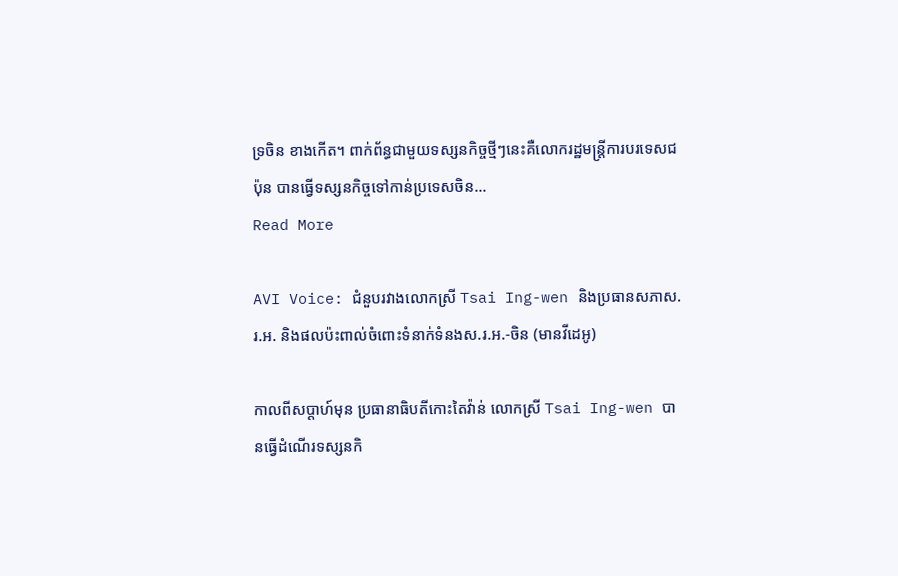ទ្រចិន ខាងកើត។ ពាក់ព័ន្ធជាមួយទស្សនកិច្ចថ្មីៗនេះគឺលោករដ្ឋមន្ត្រីការបរទេសជប៉ុន បានធ្វើទស្សនកិច្ចទៅកាន់ប្រទេសចិន...
Read More

AVI Voice: ជំនួបរវាងលោកស្រី Tsai Ing-wen និងប្រធានសភាស.រ.អ. និងផលប៉ះពាល់ចំពោះទំនាក់ទំនងស.រ.អ.-ចិន (មានវីដេអូ)

កាលពីសប្ដាហ៍មុន ប្រធានាធិបតីកោះតៃវ៉ាន់ លោកស្រី Tsai Ing-wen បានធ្វើដំណើរទស្សនកិ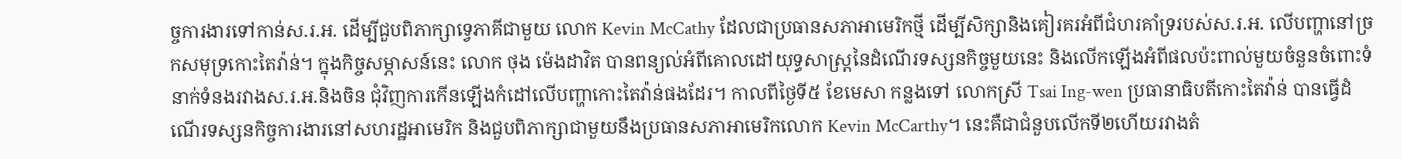ច្ចការងារទៅកាន់ស.រ.អ. ដើម្បីជួបពិភាក្សាទ្វេភាគីជាមួយ លោក Kevin McCathy ដែលជាប្រធានសភាអាមេរិកថ្មី ដើម្បីសិក្សានិងគៀរគរអំពីជំហរគាំទ្ររបស់ស.រ.អ. លើបញ្ហានៅច្រកសមុទ្រកោះតៃវ៉ាន់។ ក្នុងកិច្ចសម្ភាសន៍នេះ លោក ថុង ម៉េងដាវិត បានពន្យល់អំពីគោលដៅយុទ្ធសាស្រ្តនៃដំណើរទស្សនកិច្ចមួយនេះ និងលើកឡើងអំពីផលប៉ះពាល់មួយចំនួនចំពោះទំនាក់ទំនងរវាងស.រ.អ.និងចិន ជុំវិញការកើនឡើងកំដៅលើបញ្ហាកោះតៃវ៉ាន់ផងដែរ។ កាលពីថ្ងៃទី៥ ខែមេសា កន្លងទៅ លោកស្រី Tsai Ing-wen ប្រធានាធិបតីកោះតៃវ៉ាន់ បានធ្វើដំណើរទស្សនកិច្ចការងារនៅសហរដ្ឋអាមេរិក និងជួបពិភាក្សាជាមួយនឹងប្រធានសភាអាមេរិកលោក Kevin McCarthy។ នេះគឺជាជំនួបលើកទី២ហើយរវាងតំ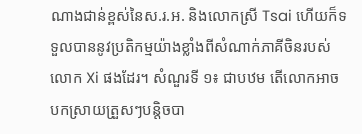ណាងជាន់ខ្ពស់នៃស.រ.អ. និងលោកស្រី Tsai ហើយក៏ទទួលបាននូវប្រតិកម្មយ៉ាងខ្លាំងពីសំណាក់ភាគីចិនរបស់លោក Xi ផងដែរ។ សំណួរទី ១៖ ជាបឋម តើលោកអាចបកស្រាយត្រួសៗបន្តិចបា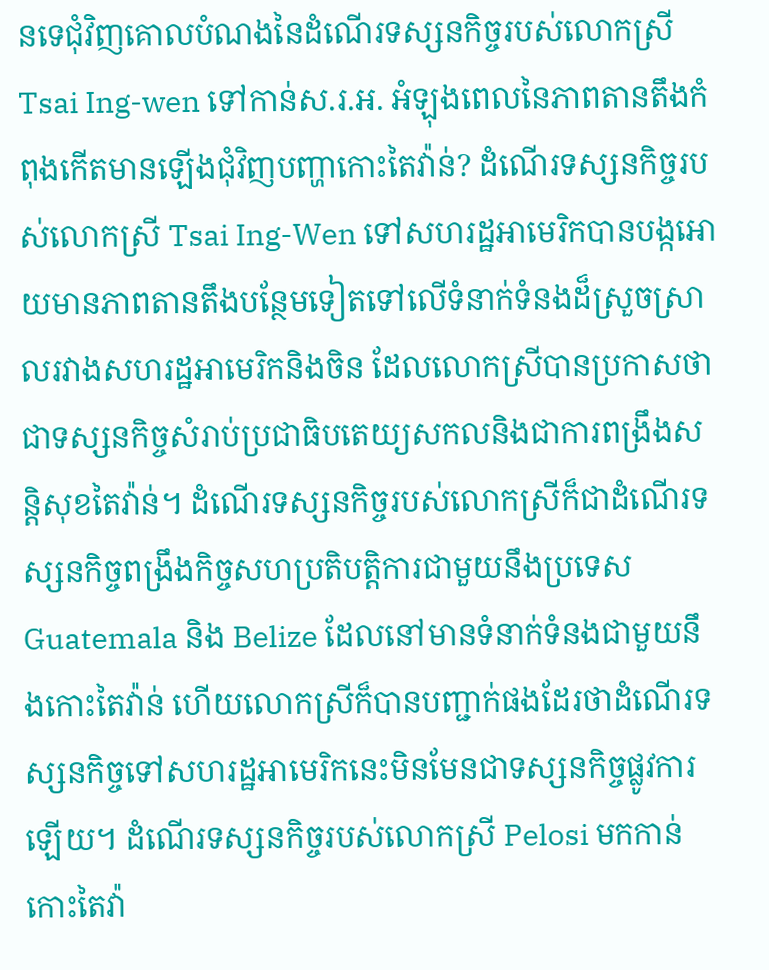នទេជុំវិញគោលបំណងនៃដំណើរទស្សនកិច្ចរបស់លោកស្រី Tsai Ing-wen ទៅកាន់ស.រ.អ. អំឡុងពេលនៃភាពតានតឹងកំពុងកើតមានឡើងជុំវិញបញ្ហាកោះតៃវ៉ាន់? ដំណើរទស្សនកិច្ចរបស់លោកស្រី Tsai Ing-Wen ទៅសហរដ្ឋអាមេរិកបានបង្កអោយមានភាពតានតឹងបន្ថែមទៀតទៅលើទំនាក់ទំនងដ៏ស្រួចស្រាលរវាងសហរដ្ឋអាមេរិកនិងចិន ដែលលោកស្រីបានប្រកាសថាជាទស្សនកិច្ចសំរាប់ប្រជាធិបតេយ្យសកលនិងជាការពង្រឹងសន្តិសុខតៃវ៉ាន់។ ដំណើរទស្សនកិច្ចរបស់លោកស្រីក៏ជាដំណើរទស្សនកិច្ចពង្រឹងកិច្ចសហប្រតិបត្តិការជាមួយនឹងប្រទេស Guatemala និង Belize ដែលនៅមានទំនាក់ទំនងជាមួយនឹងកោះតៃវ៉ាន់ ហើយលោកស្រីក៏បានបញ្ជាក់ផងដែរថាដំណើរទស្សនកិច្ចទៅសហរដ្ឋអាមេរិកនេះមិនមែនជាទស្សនកិច្ចផ្លូវការឡើយ។ ដំណើរទស្សនកិច្ចរបស់លោកស្រី Pelosi មកកាន់កោះតៃវ៉ា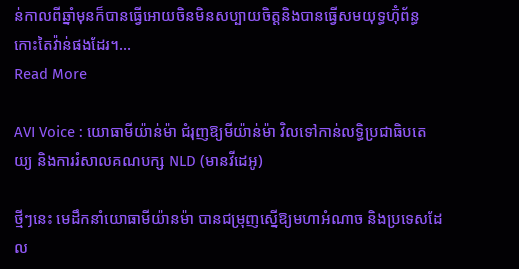ន់កាលពីឆ្នាំមុនក៏បានធ្វើអោយចិនមិនសប្បាយចិត្តនិងបានធ្វើសមយុទ្ធហ៊ុំព័ន្ធកោះតៃវ៉ាន់ផងដែរ។...
Read More

AVI Voice : យោធាមីយ៉ាន់ម៉ា ជំរុញឱ្យមីយ៉ាន់ម៉ា វិលទៅកាន់លទ្ធិប្រជាធិបតេយ្យ និងការរំសាលគណបក្ស NLD (មានវីដេអូ)

ថ្មីៗនេះ មេដឹកនាំយោធាមីយ៉ានម៉ា បានជម្រុញស្នើឱ្យមហាអំណាច និងប្រទេសដែល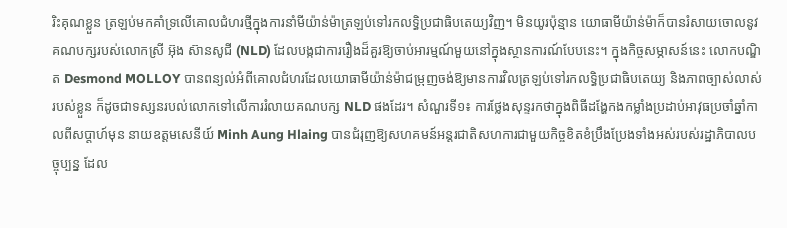រិះគុណខ្លួន ត្រឡប់មកគាំទ្រលើគោលជំហរថ្មីក្នុងការនាំមីយ៉ាន់ម៉ាត្រឡប់ទៅរកលទ្ធិប្រជាធិបតេយ្យវិញ។ មិនយូរប៉ុន្មាន យោធាមីយ៉ាន់ម៉ាក៏បានរំសាយចោលនូវគណបក្សរបស់លោកស្រី អ៊ុង ស៊ានសូជី (NLD) ដែលបង្កជាការរឿងដ៏គួរឱ្យចាប់អារម្មណ៍មួយនៅក្នុងស្ថានការណ៍បែបនេះ។ ក្នុងកិច្ចសម្ភាសន៍នេះ លោកបណ្ឌិត Desmond MOLLOY បានពន្យល់អំពីគោលជំហរដែលយោធាមីយ៉ាន់ម៉ាជម្រុញចង់ឱ្យមានការវិលត្រឡប់ទៅរកលទ្ធិប្រជាធិបតេយ្យ និងភាពច្បាស់លាស់របស់ខ្លួន ក៏ដូចជាទស្សនរបល់លោកទៅលើការរំលាយគណបក្ស NLD ផងដែរ។ សំណួរទី១៖ ការថ្លែងសុន្ទរកថាក្នុងពិធីដង្ហែកងកម្លាំងប្រដាប់អាវុធប្រចាំឆ្នាំកាលពីសប្តាហ៍មុន នាយឧត្តមសេនីយ៍ Minh Aung Hlaing បានជំរុញឱ្យសហគមន៍អន្តរជាតិសហការជាមួយកិច្ចខិតខំប្រឹងប្រែងទាំងអស់របស់រដ្ឋាភិបាលបច្ចុប្បន្ន ដែល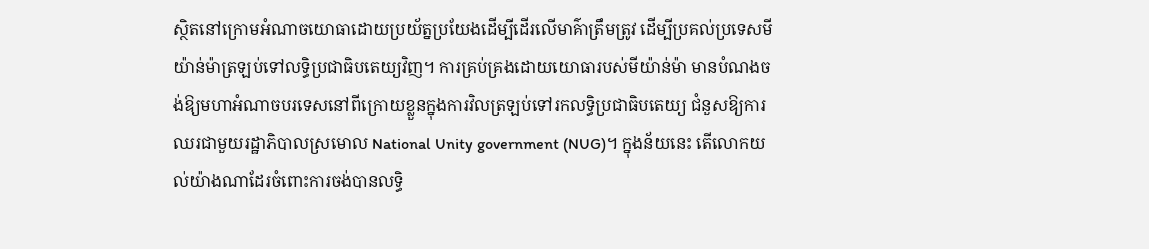ស្ថិតនៅក្រោមអំណាចយោធាដោយប្រយ័ត្នប្រយែងដើម្បីដើរលើមាគ៌ាត្រឹមត្រូវ ដើម្បីប្រគល់ប្រទេសមីយ៉ាន់ម៉ាត្រឡប់ទៅលទ្ធិប្រជាធិបតេយ្យវិញ។ ការគ្រប់គ្រងដោយយោធារបស់មីយ៉ាន់ម៉ា មានបំណងចង់ឱ្យមហាអំណាចបរទេសនៅពីក្រោយខ្លួនក្នុងការវិលត្រឡប់ទៅរកលទ្ធិប្រជាធិបតេយ្យ ជំនួសឱ្យការឈរជាមួយរដ្ឋាភិបាលស្រមោល National Unity government (NUG)។ ក្នុងន័យនេះ តើលោកយល់យ៉ាងណាដែរចំពោះការចង់បានលទ្ធិ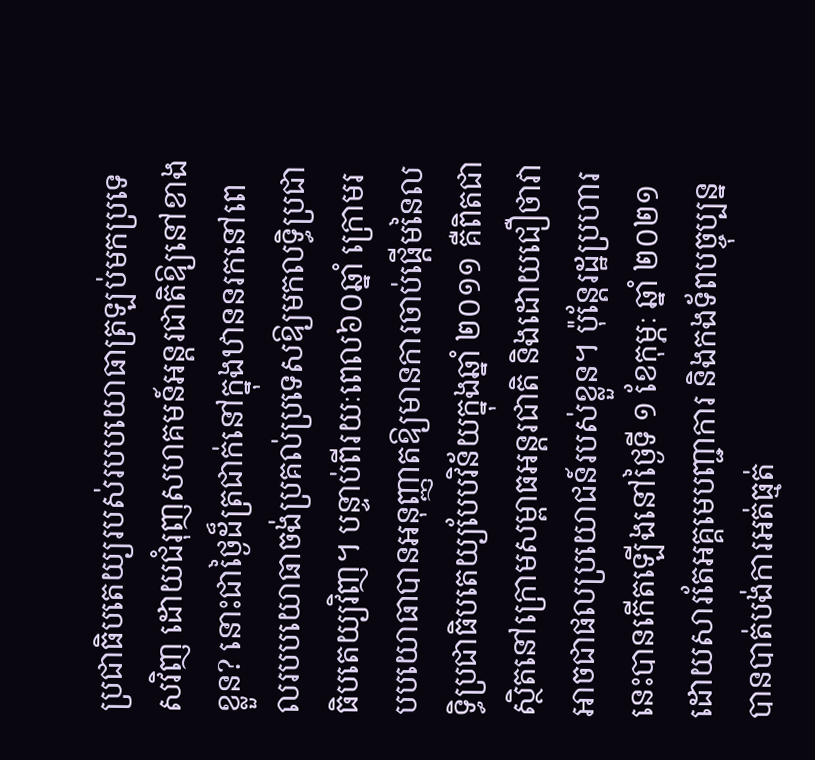ប្រជាធិបតេយ្យរបស់របបយោធាត្រឡប់មកប្រទេសវិញ ដោយជំរុញសហគមន៍អន្តរជាតិឱ្យនៅខាងខ្លួន? នោះជាថ្ងៃដ៏ត្រជាក់នៅក្នុងឋាននរកនៅពេលរបបយោធាចង់ប្រគល់ប្រទេសឱ្យមកលទ្ធិប្រជាធិបតេយ្យវិញ។ បន្ទាប់ពីរយៈពេល៦០ឆ្នាំ ក្រោមរបបយោធាបានអនុញ្ញាតឱ្យមានការចាប់ផ្តើមនៃលទ្ធិប្រជាធិបតេយ្យបែបវិន័យក្នុងឆ្នាំ ២០១១ គឺពិតជាស្ថិតនៅក្រោមសម្ពាធអន្តរជាតិ និងដោយជឿថាវាអាចជាផលប្រយោជន៍របស់ខ្លួន។ ប៉ុន្តែរដ្ឋប្រហារនេះបានកើតឡើងនៅថ្ងៃទី ១ ខែកុម្ភៈ ឆ្នាំ ២០២១ ដោយសារតែអគ្គមេបញ្ជាការ និងកងទ័ពបច្ចុប្បន្នបានបាត់បង់ការអត់ធ្មត់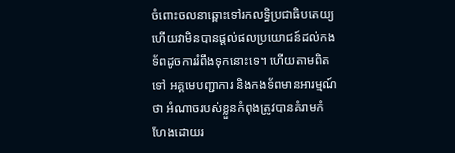ចំពោះចលនាឆ្ពោះទៅរកលទ្ធិប្រជាធិបតេយ្យ ហើយវាមិនបានផ្តល់ផលប្រយោជន៍ដល់កងទ័ពដូចការរំពឹងទុកនោះទេ។ ហើយតាមពិតទៅ អគ្គមេបញ្ជាការ និងកងទ័ពមានអារម្មណ៍ថា អំណាចរបស់ខ្លួនកំពុងត្រូវបានគំរាមកំហែងដោយរ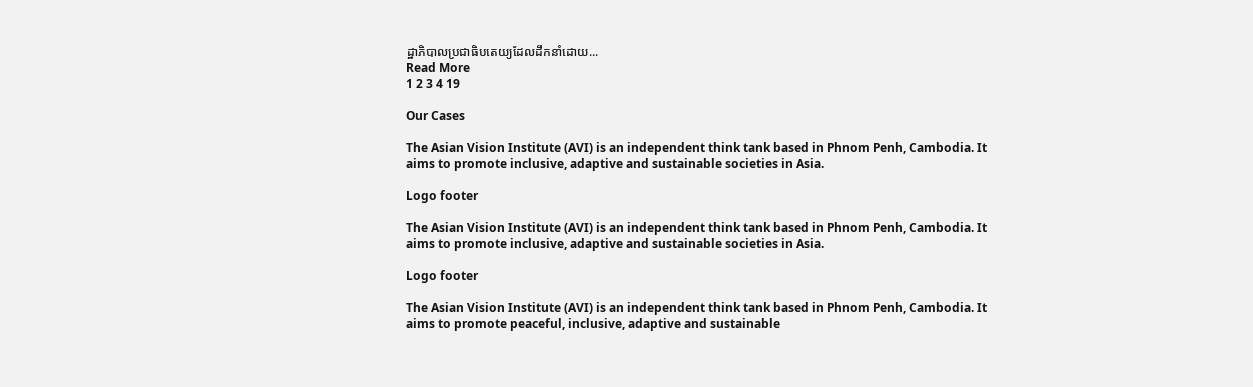ដ្ឋាភិបាលប្រជាធិបតេយ្យដែលដឹកនាំដោយ...
Read More
1 2 3 4 19

Our Cases

The Asian Vision Institute (AVI) is an independent think tank based in Phnom Penh, Cambodia. It aims to promote inclusive, adaptive and sustainable societies in Asia.

Logo footer

The Asian Vision Institute (AVI) is an independent think tank based in Phnom Penh, Cambodia. It aims to promote inclusive, adaptive and sustainable societies in Asia.

Logo footer

The Asian Vision Institute (AVI) is an independent think tank based in Phnom Penh, Cambodia. It aims to promote peaceful, inclusive, adaptive and sustainable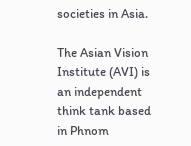societies in Asia.

The Asian Vision Institute (AVI) is an independent think tank based in Phnom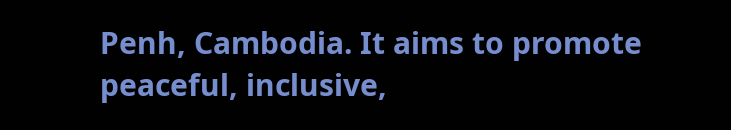Penh, Cambodia. It aims to promote peaceful, inclusive,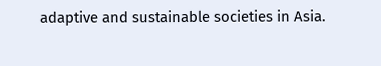adaptive and sustainable societies in Asia.